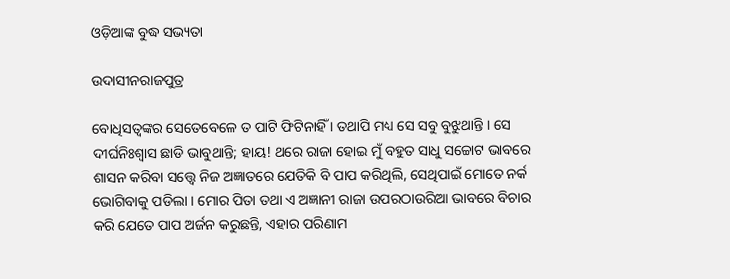ଓଡ଼ିଆଙ୍କ ବୁଦ୍ଧ ସଭ୍ୟତା

ଉଦାସୀନରାଜପୁତ୍ର

ବୋଧିସତ୍ୱଙ୍କର ସେତେବେଳେ ତ ପାଟି ଫିଟିନାହିଁ । ତଥାପି ମଧ୍ୟ ସେ ସବୁ ବୁଝୁଥାନ୍ତି । ସେ ଦୀର୍ଘନିଃଶ୍ୱାସ ଛାଡି ଭାବୁଥାନ୍ତି; ହାୟ! ଥରେ ରାଜା ହୋଇ ମୁଁ ବହୁତ ସାଧୁ ସଚ୍ଚୋଟ ଭାବରେ ଶାସନ କରିବା ସତ୍ତ୍ୱେ ନିଜ ଅଜ୍ଞାତରେ ଯେତିକି ବି ପାପ କରିଥିଲି, ସେଥିପାଇଁ ମୋତେ ନର୍କ ଭୋଗିବାକୁ ପଡିଲା । ମୋର ପିତା ତଥା ଏ ଅଜ୍ଞାନୀ ରାଜା ଉପରଠାଉରିଆ ଭାବରେ ବିଚାର କରି ଯେତେ ପାପ ଅର୍ଜନ କରୁଛନ୍ତି, ଏହାର ପରିଣାମ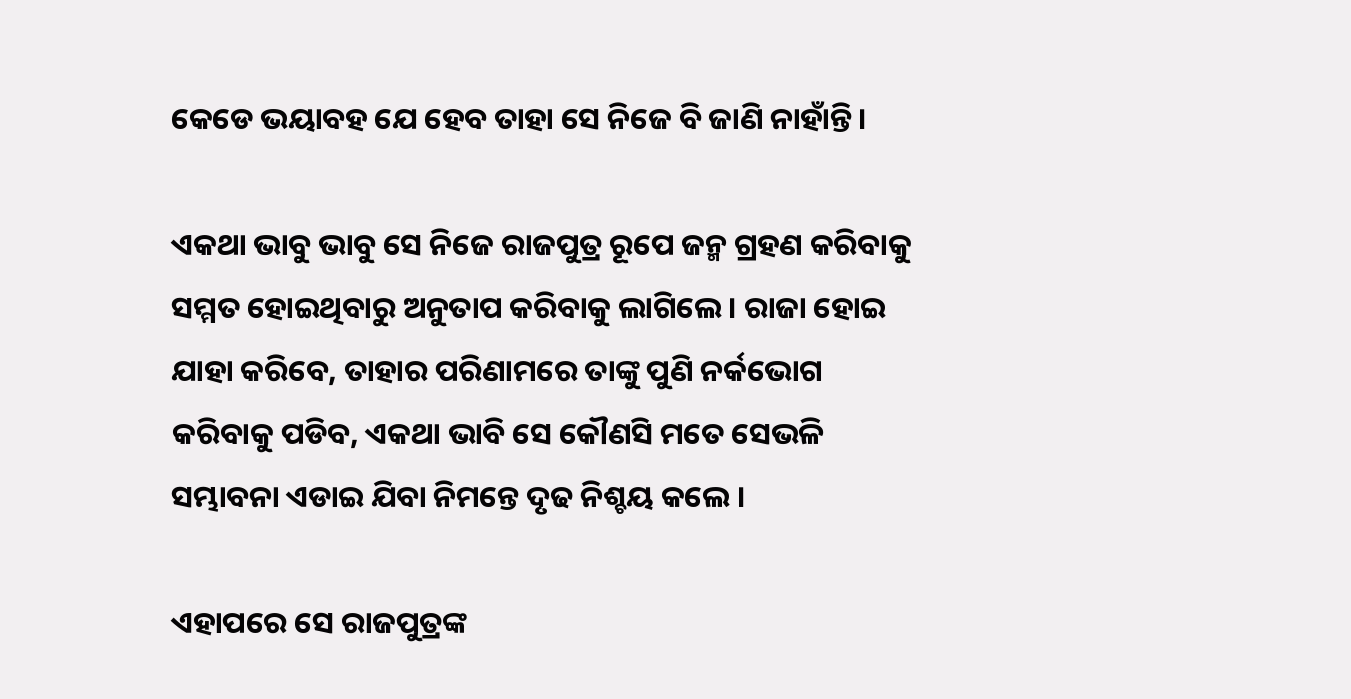କେଡେ ଭୟାବହ ଯେ ହେବ ତାହା ସେ ନିଜେ ବି ଜାଣି ନାହାଁନ୍ତି ।

ଏକଥା ଭାବୁ ଭାବୁ ସେ ନିଜେ ରାଜପୁତ୍ର ରୂପେ ଜନ୍ମ ଗ୍ରହଣ କରିବାକୁ ସମ୍ମତ ହୋଇଥିବାରୁ ଅନୁତାପ କରିବାକୁ ଲାଗିଲେ । ରାଜା ହୋଇ ଯାହା କରିବେ, ତାହାର ପରିଣାମରେ ତାଙ୍କୁ ପୁଣି ନର୍କଭୋଗ କରିବାକୁ ପଡିବ, ଏକଥା ଭାବି ସେ କୌଣସି ମତେ ସେଭଳି ସମ୍ଭାବନା ଏଡାଇ ଯିବା ନିମନ୍ତେ ଦୃଢ ନିଶ୍ଚୟ କଲେ ।

ଏହାପରେ ସେ ରାଜପୁତ୍ରଙ୍କ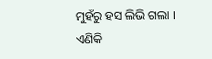ମୁହଁରୁ ହସ ଲିଭି ଗଲା । ଏଣିକି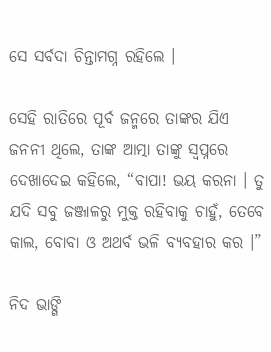ସେ ସର୍ବଦା ଚିନ୍ତାମଗ୍ନ ରହିଲେ ।

ସେହି ରାତିରେ ପୂର୍ବ ଜନ୍ମରେ ତାଙ୍କର ଯିଏ ଜନନୀ ଥିଲେ, ତାଙ୍କ ଆତ୍ମା ତାଙ୍କୁ ସ୍ୱପ୍ନରେ ଦେଖାଦେଇ କହିଲେ, “ବାପା! ଭୟ କରନା । ତୁ ଯଦି ସବୁ ଜଞ୍ଜାଳରୁ ମୁକ୍ତ ରହିବାକୁ ଚାହୁଁ, ତେବେ କାଲ, ବୋବା ଓ ଅଥର୍ବ ଭଳି ବ୍ୟବହାର କର ।”

ନିଦ ଭାଙ୍ଗି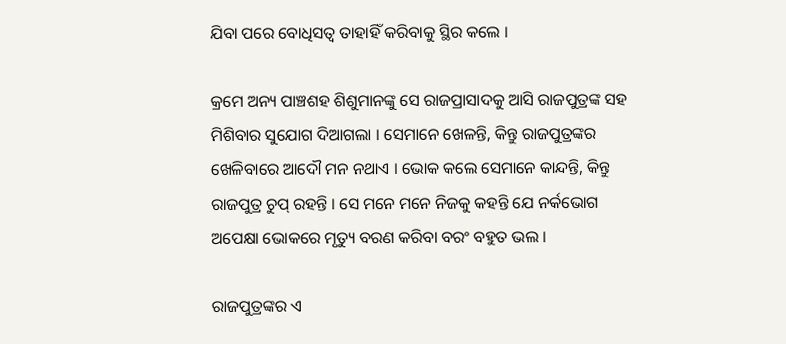ଯିବା ପରେ ବୋଧିସତ୍ୱ ତାହାହିଁ କରିବାକୁ ସ୍ଥିର କଲେ ।

କ୍ରମେ ଅନ୍ୟ ପାଞ୍ଚଶହ ଶିଶୁମାନଙ୍କୁ ସେ ରାଜପ୍ରାସାଦକୁ ଆସି ରାଜପୁତ୍ରଙ୍କ ସହ ମିଶିବାର ସୁଯୋଗ ଦିଆଗଲା । ସେମାନେ ଖେଳନ୍ତି, କିନ୍ତୁ ରାଜପୁତ୍ରଙ୍କର ଖେଳିବାରେ ଆଦୌ ମନ ନଥାଏ । ଭୋକ କଲେ ସେମାନେ କାନ୍ଦନ୍ତି, କିନ୍ତୁ ରାଜପୁତ୍ର ଚୁପ୍ ରହନ୍ତି । ସେ ମନେ ମନେ ନିଜକୁ କହନ୍ତି ଯେ ନର୍କଭୋଗ ଅପେକ୍ଷା ଭୋକରେ ମୃତ୍ୟୁ ବରଣ କରିବା ବରଂ ବହୁତ ଭଲ ।

ରାଜପୁତ୍ରଙ୍କର ଏ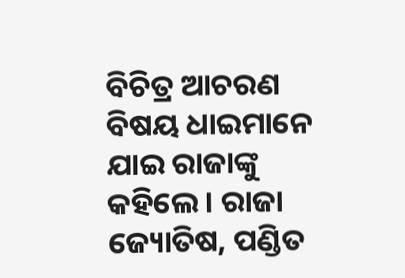ବିଚିତ୍ର ଆଚରଣ ବିଷୟ ଧାଇମାନେ ଯାଇ ରାଜାଙ୍କୁ କହିଲେ । ରାଜା ଜ୍ୟୋତିଷ, ପଣ୍ଡିତ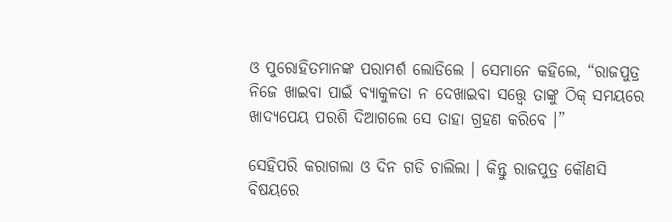ଓ ପୁରୋହିତମାନଙ୍କ ପରାମର୍ଶ ଲୋଡିଲେ । ସେମାନେ କହିଲେ, “ରାଜପୁତ୍ର ନିଜେ ଖାଇବା ପାଇଁ ବ୍ୟାକୁଳତା ନ ଦେଖାଇବା ସତ୍ତ୍ୱେ ତାଙ୍କୁ ଠିକ୍ ସମୟରେ ଖାଦ୍ୟପେୟ ପରଶି ଦିଆଗଲେ ସେ ତାହା ଗ୍ରହଣ କରିବେ ।”

ସେହିପରି କରାଗଲା ଓ ଦିନ ଗଡି ଚାଲିଲା । କିନ୍ତୁ ରାଜପୁତ୍ର କୌଣସି ବିଷୟରେ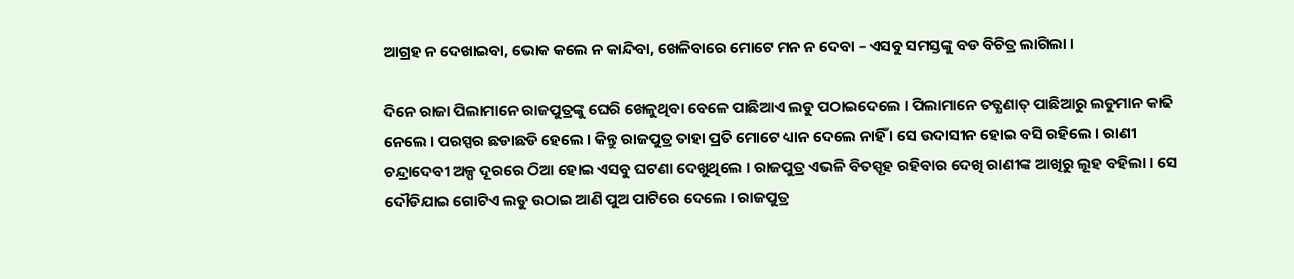ଆଗ୍ରହ ନ ଦେଖାଇବା, ଭୋକ କଲେ ନ କାନ୍ଦିବା, ଖେଳିବାରେ ମୋଟେ ମନ ନ ଦେବା – ଏସବୁ ସମସ୍ତଙ୍କୁ ବଡ ବିଚିତ୍ର ଲାଗିଲା ।

ଦିନେ ରାଜା ପିଲାମାନେ ରାଜପୁତ୍ରଙ୍କୁ ଘେରି ଖେଳୁଥିବା ବେଳେ ପାଛିଆଏ ଲଡୁ ପଠାଇଦେଲେ । ପିଲାମାନେ ତତ୍କ୍ଷଣାତ୍ ପାଛିଆରୁ ଲଡୁମାନ କାଢି ନେଲେ । ପରସ୍ପର ଛଡାଛଡି ହେଲେ । କିନ୍ତୁ ରାଜପୁତ୍ର ତାହା ପ୍ରତି ମୋଟେ ଧ୍ୟାନ ଦେଲେ ନାହିଁ । ସେ ଉଦାସୀନ ହୋଇ ବସି ରହିଲେ । ରାଣୀ ଚନ୍ଦ୍ରାଦେବୀ ଅଳ୍ପ ଦୂରରେ ଠିଆ ହୋଇ ଏସବୁ ଘଟଣା ଦେଖୁଥିଲେ । ରାଜପୁତ୍ର ଏଭଳି ବିତସ୍ପୃହ ରହିବାର ଦେଖି ରାଣୀଙ୍କ ଆଖିରୁ ଲୂହ ବହିଲା । ସେ ଦୌଡିଯାଇ ଗୋଟିଏ ଲଡୁ ଉଠାଇ ଆଣି ପୁଅ ପାଟିରେ ଦେଲେ । ରାଜପୁତ୍ର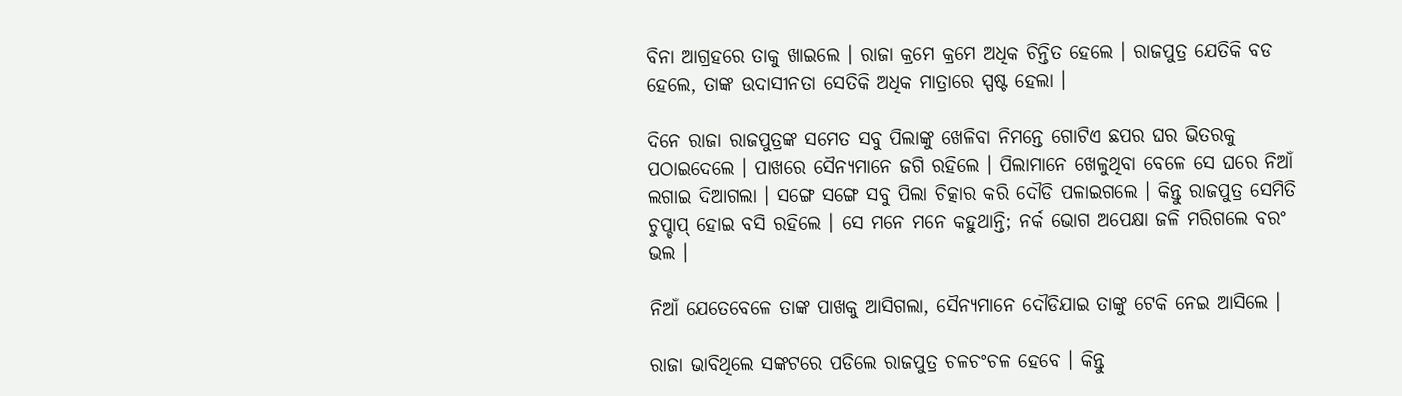ବିନା ଆଗ୍ରହରେ ତାକୁ ଖାଇଲେ । ରାଜା କ୍ରମେ କ୍ରମେ ଅଧିକ ଚିନ୍ତିତ ହେଲେ । ରାଜପୁତ୍ର ଯେତିକି ବଡ ହେଲେ, ତାଙ୍କ ଉଦାସୀନତା ସେତିକି ଅଧିକ ମାତ୍ରାରେ ସ୍ପଷ୍ଟ ହେଲା ।

ଦିନେ ରାଜା ରାଜପୁତ୍ରଙ୍କ ସମେତ ସବୁ ପିଲାଙ୍କୁ ଖେଳିବା ନିମନ୍ତେ ଗୋଟିଏ ଛପର ଘର ଭିତରକୁ ପଠାଇଦେଲେ । ପାଖରେ ସୈନ୍ୟମାନେ ଜଗି ରହିଲେ । ପିଲାମାନେ ଖେଳୁଥିବା ବେଳେ ସେ ଘରେ ନିଆଁ ଲଗାଇ ଦିଆଗଲା । ସଙ୍ଗେ ସଙ୍ଗେ ସବୁ ପିଲା ଚିତ୍କାର କରି ଦୌଡି ପଳାଇଗଲେ । କିନ୍ତୁ ରାଜପୁତ୍ର ସେମିତି ଚୁପ୍ଚାପ୍ ହୋଇ ବସି ରହିଲେ । ସେ ମନେ ମନେ କହୁଥାନ୍ତି; ନର୍କ ଭୋଗ ଅପେକ୍ଷା ଜଳି ମରିଗଲେ ବରଂ ଭଲ ।

ନିଆଁ ଯେତେବେଳେ ତାଙ୍କ ପାଖକୁ ଆସିଗଲା, ସୈନ୍ୟମାନେ ଦୌଡିଯାଇ ତାଙ୍କୁ ଟେକି ନେଇ ଆସିଲେ ।

ରାଜା ଭାବିଥିଲେ ସଙ୍କଟରେ ପଡିଲେ ରାଜପୁତ୍ର ଚଳଚଂଚଳ ହେବେ । କିନ୍ତୁ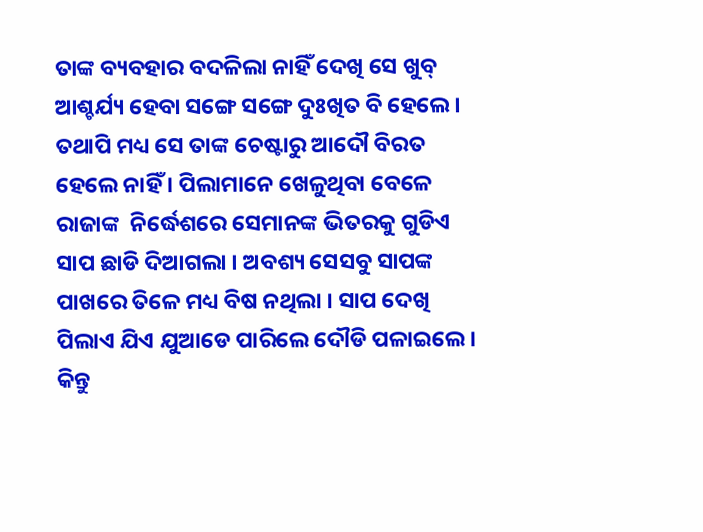ତାଙ୍କ ବ୍ୟବହାର ବଦଳିଲା ନାହିଁ ଦେଖି ସେ ଖୁବ୍ ଆଶ୍ଚର୍ଯ୍ୟ ହେବା ସଙ୍ଗେ ସଙ୍ଗେ ଦୁଃଖିତ ବି ହେଲେ । ତଥାପି ମଧ୍ୟ ସେ ତାଙ୍କ ଚେଷ୍ଟାରୁ ଆଦୌ ବିରତ ହେଲେ ନାହିଁ । ପିଲାମାନେ ଖେଳୁଥିବା ବେଳେ ରାଜାଙ୍କ  ନିର୍ଦ୍ଧେଶରେ ସେମାନଙ୍କ ଭିତରକୁ ଗୁଡିଏ ସାପ ଛାଡି ଦିଆଗଲା । ଅବଶ୍ୟ ସେସବୁ ସାପଙ୍କ ପାଖରେ ତିଳେ ମଧ୍ୟ ବିଷ ନଥିଲା । ସାପ ଦେଖି ପିଲାଏ ଯିଏ ଯୁଆଡେ ପାରିଲେ ଦୌଡି ପଳାଇଲେ । କିନ୍ତୁ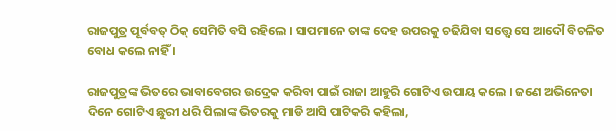ରାଜପୁତ୍ର ପୂର୍ବବତ୍ ଠିକ୍ ସେମିତି ବସି ରହିଲେ । ସାପମାନେ ତାଙ୍କ ଦେହ ଉପରକୁ ଚଢିଯିବା ସତ୍ତ୍ୱେ ସେ ଆଦୌ ବିଚଳିତ ବୋଧ କଲେ ନାହିଁ ।

ରାଜପୁତ୍ରଙ୍କ ଭିତରେ ଭାବାବେଗର ଉଦ୍ରେକ କରିବା ପାଇଁ ରାଜା ଆହୁରି ଗୋଟିଏ ଉପାୟ କଲେ । ଜଣେ ଅଭିନେତା ଦିନେ ଗୋଟିଏ ଛୁରୀ ଧରି ପିଲାଙ୍କ ଭିତରକୁ ମାଡି ଆସି ପାଟିକରି କହିଲା,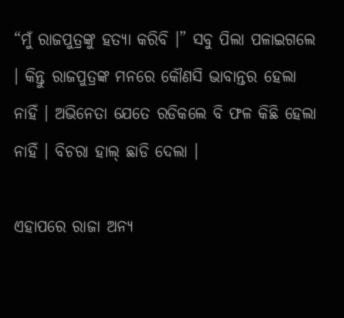“ମୁଁ ରାଜପୁତ୍ରଙ୍କୁ ହତ୍ୟା କରିବି ।” ସବୁ ପିଲା ପଳାଇଗଲେ । କିନ୍ତୁ ରାଜପୁତ୍ରଙ୍କ ମନରେ କୌଣସି ଭାବାନ୍ତର ହେଲା ନାହିଁ । ଅଭିନେତା ଯେତେ ରଡିକଲେ ବି ଫଳ କିଛି ହେଲା ନାହିଁ । ବିଚରା ହାଲ୍ ଛାଡି ଦେଲା ।

ଏହାପରେ ରାଜା ଅନ୍ୟ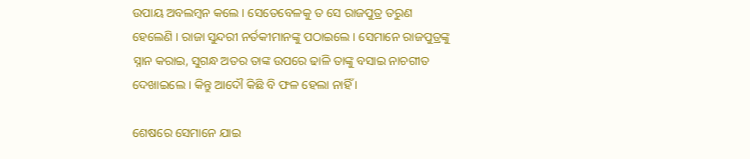ଉପାୟ ଅବଲମ୍ବନ କଲେ । ସେତେବେଳକୁ ତ ସେ ରାଜପୁତ୍ର ତରୁଣ ହେଲେଣି । ରାଜା ସୁନ୍ଦରୀ ନର୍ତକୀମାନଙ୍କୁ ପଠାଇଲେ । ସେମାନେ ରାଜପୁତ୍ରଙ୍କୁ ସ୍ନାନ କରାଇ, ସୁଗନ୍ଧ ଅତର ତାଙ୍କ ଉପରେ ଢାଳି ତାଙ୍କୁ ବସାଇ ନାଚଗୀତ ଦେଖାଇଲେ । କିନ୍ତୁ ଆଦୌ କିଛି ବି ଫଳ ହେଲା ନାହିଁ ।

ଶେଷରେ ସେମାନେ ଯାଇ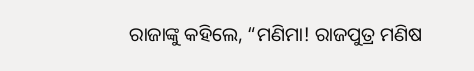ରାଜାଙ୍କୁ କହିଲେ, “ମଣିମା! ରାଜପୁତ୍ର ମଣିଷ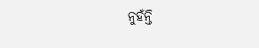ନୁହଁନ୍ତି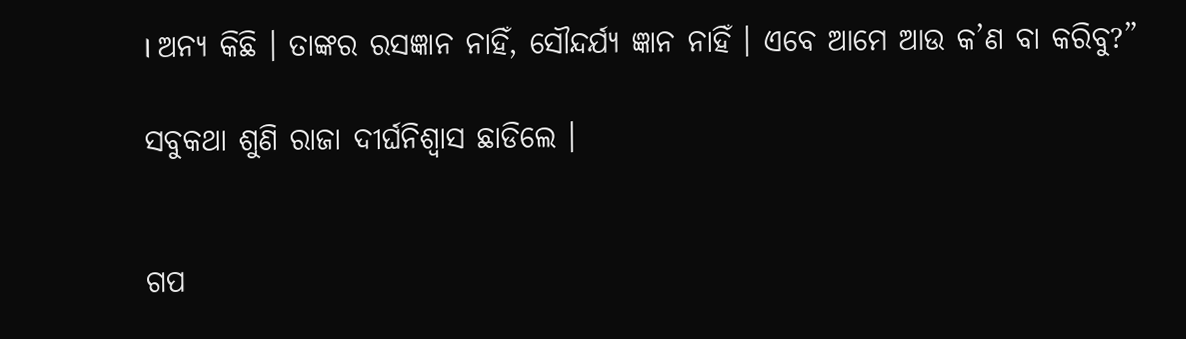। ଅନ୍ୟ କିଛି । ତାଙ୍କର ରସଜ୍ଞାନ ନାହିଁ, ସୌନ୍ଦର୍ଯ୍ୟ ଜ୍ଞାନ ନାହିଁ । ଏବେ ଆମେ ଆଉ କ’ଣ ବା କରିବୁ?”

ସବୁକଥା ଶୁଣି ରାଜା ଦୀର୍ଘନିଶ୍ୱାସ ଛାଡିଲେ ।


ଗପ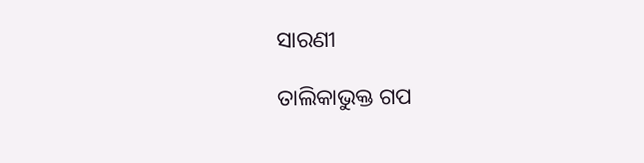ସାରଣୀ

ତାଲିକାଭୁକ୍ତ ଗପ